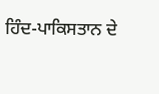ਹਿੰਦ-ਪਾਕਿਸਤਾਨ ਦੇ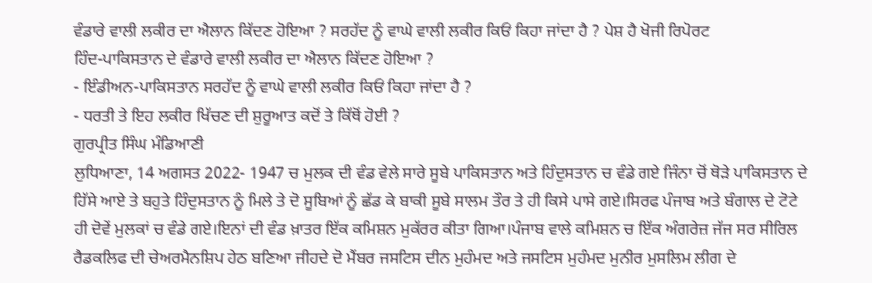ਵੰਡਾਰੇ ਵਾਲੀ ਲਕੀਰ ਦਾ ਐਲਾਨ ਕਿੱਦਣ ਹੋਇਆ ? ਸਰਹੱਦ ਨੂੰ ਵਾਘੇ ਵਾਲੀ ਲਕੀਰ ਕਿਓਂ ਕਿਹਾ ਜਾਂਦਾ ਹੈ ? ਪੇਸ਼ ਹੈ ਖੋਜੀ ਰਿਪੋਰਟ
ਹਿੰਦ-ਪਾਕਿਸਤਾਨ ਦੇ ਵੰਡਾਰੇ ਵਾਲੀ ਲਕੀਰ ਦਾ ਐਲਾਨ ਕਿੱਦਣ ਹੋਇਆ ?
- ਇੰਡੀਅਨ-ਪਾਕਿਸਤਾਨ ਸਰਹੱਦ ਨੂੰ ਵਾਘੇ ਵਾਲੀ ਲਕੀਰ ਕਿਓਂ ਕਿਹਾ ਜਾਂਦਾ ਹੈ ?
- ਧਰਤੀ ਤੇ ਇਹ ਲਕੀਰ ਖਿੱਚਣ ਦੀ ਸ਼ੁਰੂਆਤ ਕਦੋਂ ਤੇ ਕਿੱਥੋਂ ਹੋਈ ?
ਗੁਰਪ੍ਰੀਤ ਸਿੰਘ ਮੰਡਿਆਣੀ
ਲੁਧਿਆਣਾ, 14 ਅਗਸਤ 2022- 1947 ਚ ਮੁਲਕ ਦੀ ਵੰਡ ਵੇਲੇ ਸਾਰੇ ਸੂਬੇ ਪਾਕਿਸਤਾਨ ਅਤੇ ਹਿੰਦੁਸਤਾਨ ਚ ਵੰਡੇ ਗਏ ਜਿੰਨਾ ਚੋਂ ਥੋੜੇ ਪਾਕਿਸਤਾਨ ਦੇ ਹਿੱਸੇ ਆਏ ਤੇ ਬਹੁਤੇ ਹਿੰਦੁਸਤਾਨ ਨੂੰ ਮਿਲੇ ਤੇ ਦੋ ਸੂਬਿਆਂ ਨੂੰ ਛੱਡ ਕੇ ਬਾਕੀ ਸੂਬੇ ਸਾਲਮ ਤੌਰ ਤੇ ਹੀ ਕਿਸੇ ਪਾਸੇ ਗਏ।ਸਿਰਫ ਪੰਜਾਬ ਅਤੇ ਬੰਗਾਲ ਦੇ ਟੋਟੇ ਹੀ ਦੋਵੇਂ ਮੁਲਕਾਂ ਚ ਵੰਡੇ ਗਏ।ਇਨਾਂ ਦੀ ਵੰਡ ਖ਼ਾਤਰ ਇੱਕ ਕਮਿਸ਼ਨ ਮੁਕੱਰਰ ਕੀਤਾ ਗਿਆ।ਪੰਜਾਬ ਵਾਲੇ ਕਮਿਸ਼ਨ ਚ ਇੱਕ ਅੰਗਰੇਜ਼ ਜੱਜ ਸਰ ਸੀਰਿਲ ਰੈਡਕਲਿਫ ਦੀ ਚੇਅਰਮੈਨਸ਼ਿਪ ਹੇਠ ਬਣਿਆ ਜੀਹਦੇ ਦੋ ਮੈਂਬਰ ਜਸਟਿਸ ਦੀਨ ਮੁਹੰਮਦ ਅਤੇ ਜਸਟਿਸ ਮੁਹੰਮਦ ਮੁਨੀਰ ਮੁਸਲਿਮ ਲੀਗ ਦੇ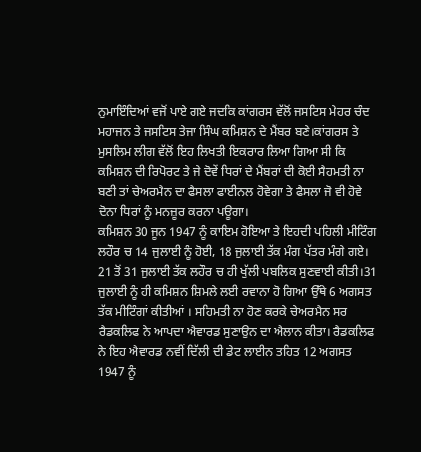ਨੁਮਾਇੰਦਿਆਂ ਵਜੋਂ ਪਾਏ ਗਏ ਜਦਕਿ ਕਾਂਗਰਸ ਵੱਲੋਂ ਜਸਟਿਸ ਮੇਹਰ ਚੰਦ ਮਹਾਜਨ ਤੇ ਜਸਟਿਸ ਤੇਜਾ ਸਿੰਘ ਕਮਿਸ਼ਨ ਦੇ ਮੈਂਬਰ ਬਣੇ।ਕਾਂਗਰਸ ਤੇ ਮੁਸਲਿਮ ਲੀਗ ਵੱਲੋਂ ਇਹ ਲਿਖਤੀ ਇਕਰਾਰ ਲਿਆ ਗਿਆ ਸੀ ਕਿ ਕਮਿਸ਼ਨ ਦੀ ਰਿਪੋਰਟ ਤੇ ਜੇ ਦੋਵੇਂ ਧਿਰਾਂ ਦੇ ਮੈਂਬਰਾਂ ਦੀ ਕੋਈ ਸੈਹਮਤੀ ਨਾ ਬਣੀ ਤਾਂ ਚੇਅਰਮੈਨ ਦਾ ਫੈਸਲਾ ਫਾਈਨਲ ਹੋਵੇਗਾ ਤੇ ਫੈਸਲਾ ਜੋ ਵੀ ਹੋਵੇ ਦੋਨਾ ਧਿਰਾਂ ਨੂੰ ਮਨਜ਼ੂਰ ਕਰਨਾ ਪਊਗਾ।
ਕਮਿਸ਼ਨ 30 ਜੂਨ 1947 ਨੂੰ ਕਾਇਮ ਹੋਇਆ ਤੇ ਇਹਦੀ ਪਹਿਲੀ ਮੀਟਿੰਗ ਲਹੌਰ ਚ 14 ਜੁਲਾਈ ਨੂੰ ਹੋਈ, 18 ਜੁਲਾਈ ਤੱਕ ਮੰਗ ਪੱਤਰ ਮੰਗੇ ਗਏ। 21 ਤੋਂ 31 ਜੁਲਾਈ ਤੱਕ ਲਹੌਰ ਚ ਹੀ ਖੁੱਲੀ ਪਬਲਿਕ ਸੁਣਵਾਈ ਕੀਤੀ।31 ਜੁਲਾਈ ਨੂੰ ਹੀ ਕਮਿਸ਼ਨ ਸ਼ਿਮਲੇ ਲਈ ਰਵਾਨਾ ਹੋ ਗਿਆ ਉੱਥੇ 6 ਅਗਸਤ ਤੱਕ ਮੀਟਿੰਗਾਂ ਕੀਤੀਆਂ । ਸਹਿਮਤੀ ਨਾ ਹੋਣ ਕਰਕੇ ਚੇਅਰਮੈਨ ਸਰ ਰੈਡਕਲਿਫ ਨੇ ਆਪਦਾ ਐਵਾਰਡ ਸੁਣਾਉਨ ਦਾ ਐਲਾਨ ਕੀਤਾ। ਰੈਡਕਲਿਫ ਨੇ ਇਹ ਐਵਾਰਡ ਨਵੀਂ ਦਿੱਲੀ ਦੀ ਡੇਟ ਲਾਈਨ ਤਹਿਤ 12 ਅਗਸਤ 1947 ਨੂੰ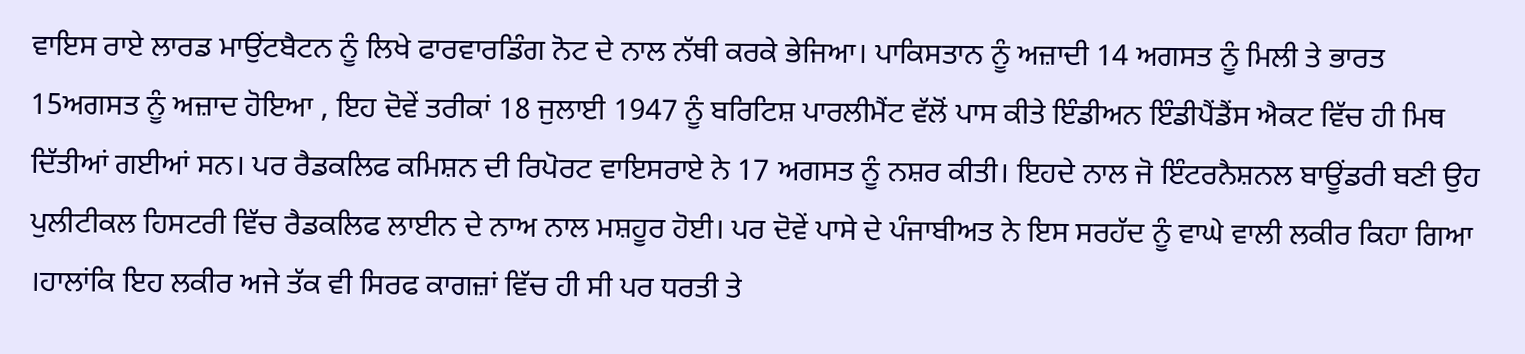ਵਾਇਸ ਰਾਏ ਲਾਰਡ ਮਾਉਂਟਬੈਟਨ ਨੂੰ ਲਿਖੇ ਫਾਰਵਾਰਡਿੰਗ ਨੋਟ ਦੇ ਨਾਲ ਨੱਥੀ ਕਰਕੇ ਭੇਜਿਆ। ਪਾਕਿਸਤਾਨ ਨੂੰ ਅਜ਼ਾਦੀ 14 ਅਗਸਤ ਨੂੰ ਮਿਲੀ ਤੇ ਭਾਰਤ 15ਅਗਸਤ ਨੂੰ ਅਜ਼ਾਦ ਹੋਇਆ , ਇਹ ਦੋਵੇਂ ਤਰੀਕਾਂ 18 ਜੁਲਾਈ 1947 ਨੂੰ ਬਰਿਟਿਸ਼ ਪਾਰਲੀਮੈਂਟ ਵੱਲੋਂ ਪਾਸ ਕੀਤੇ ਇੰਡੀਅਨ ਇੰਡੀਪੈਂਡੈਂਸ ਐਕਟ ਵਿੱਚ ਹੀ ਮਿਥ ਦਿੱਤੀਆਂ ਗਈਆਂ ਸਨ। ਪਰ ਰੈਡਕਲਿਫ ਕਮਿਸ਼ਨ ਦੀ ਰਿਪੋਰਟ ਵਾਇਸਰਾਏ ਨੇ 17 ਅਗਸਤ ਨੂੰ ਨਸ਼ਰ ਕੀਤੀ। ਇਹਦੇ ਨਾਲ ਜੋ ਇੰਟਰਨੈਸ਼ਨਲ ਬਾਊਂਡਰੀ ਬਣੀ ਉਹ ਪੁਲੀਟੀਕਲ ਹਿਸਟਰੀ ਵਿੱਚ ਰੈਡਕਲਿਫ ਲਾਈਨ ਦੇ ਨਾਅ ਨਾਲ ਮਸ਼ਹੂਰ ਹੋਈ। ਪਰ ਦੋਵੇਂ ਪਾਸੇ ਦੇ ਪੰਜਾਬੀਅਤ ਨੇ ਇਸ ਸਰਹੱਦ ਨੂੰ ਵਾਘੇ ਵਾਲੀ ਲਕੀਰ ਕਿਹਾ ਗਿਆ ।ਹਾਲਾਂਕਿ ਇਹ ਲਕੀਰ ਅਜੇ ਤੱਕ ਵੀ ਸਿਰਫ ਕਾਗਜ਼ਾਂ ਵਿੱਚ ਹੀ ਸੀ ਪਰ ਧਰਤੀ ਤੇ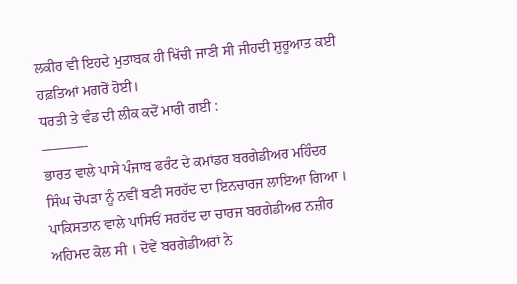ਲਕੀਰ ਵੀ ਇਹਦੇ ਮੁਤਾਬਕ ਹੀ ਖਿੱਚੀ ਜਾਣੀ ਸੀ ਜੀਹਦੀ ਸ਼ੁਰੂਆਤ ਕਈ ਹਫ਼ਤਿਆਂ ਮਗਰੋਂ ਹੋਈ।
ਧਰਤੀ ਤੇ ਵੰਡ ਦੀ ਲੀਕ ਕਦੋਂ ਮਾਰੀ ਗਈ :
———-
ਭਾਰਤ ਵਾਲੇ ਪਾਸੇ ਪੰਜਾਬ ਫਰੰਟ ਦੇ ਕਮਾਂਡਰ ਬਰਗੇਡੀਅਰ ਮਹਿੰਦਰ ਸਿੰਘ ਚੋਪੜਾ ਨੂੰ ਨਵੀਂ ਬਣੀ ਸਰਹੱਦ ਦਾ ਇਨਚਾਰਜ ਲਾਇਆ ਗਿਆ । ਪਾਕਿਸਤਾਨ ਵਾਲੇ ਪਾਸਿਓਂ ਸਰਹੱਦ ਦਾ ਚਾਰਜ ਬਰਗੇਡੀਅਰ ਨਜ਼ੀਰ ਅਹਿਮਦ ਕੋਲ ਸੀ । ਦੋਵੇਂ ਬਰਗੇਡੀਅਰਾਂ ਨੇ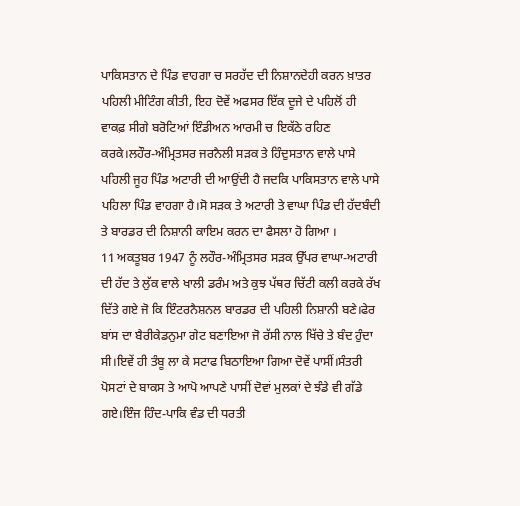ਪਾਕਿਸਤਾਨ ਦੇ ਪਿੰਡ ਵਾਹਗਾ ਚ ਸਰਹੱਦ ਦੀ ਨਿਸ਼ਾਨਦੇਹੀ ਕਰਨ ਖ਼ਾਤਰ ਪਹਿਲੀ ਮੀਟਿੰਗ ਕੀਤੀ, ਇਹ ਦੋਵੇਂ ਅਫਸਰ ਇੱਕ ਦੂਜੇ ਦੇ ਪਹਿਲੋਂ ਹੀ ਵਾਕਫ਼ ਸੀਗੇ ਬਰੋਟਿਆਂ ਇੰਡੀਅਨ ਆਰਮੀ ਚ ਇਕੱਠੇ ਰਹਿਣ ਕਰਕੇ।ਲਹੌਰ-ਅੰਮ੍ਰਿਤਸਰ ਜਰਨੈਲੀ ਸੜਕ ਤੇ ਹਿੰਦੁਸਤਾਨ ਵਾਲੇ ਪਾਸੇ ਪਹਿਲੀ ਜੂਹ ਪਿੰਡ ਅਟਾਰੀ ਦੀ ਆਉਂਦੀ ਹੈ ਜਦਕਿ ਪਾਕਿਸਤਾਨ ਵਾਲੇ ਪਾਸੇ ਪਹਿਲਾ ਪਿੰਡ ਵਾਹਗਾ ਹੈ।ਸੋ ਸੜਕ ਤੇ ਅਟਾਰੀ ਤੇ ਵਾਘਾ ਪਿੰਡ ਦੀ ਹੱਦਬੰਦੀ ਤੇ ਬਾਰਡਰ ਦੀ ਨਿਸ਼ਾਨੀ ਕਾਇਮ ਕਰਨ ਦਾ ਫੈਸਲਾ ਹੋ ਗਿਆ ।
11 ਅਕਤੂਬਰ 1947 ਨੂੰ ਲਹੌਰ-ਅੰਮ੍ਰਿਤਸਰ ਸੜਕ ਉੱਪਰ ਵਾਘਾ-ਅਟਾਰੀ ਦੀ ਹੱਦ ਤੇ ਲੁੱਕ ਵਾਲੇ ਖਾਲੀ ਡਰੰਮ ਅਤੇ ਕੁਝ ਪੱਥਰ ਚਿੱਟੀ ਕਲੀ ਕਰਕੇ ਰੱਖ ਦਿੱਤੇ ਗਏ ਜੋ ਕਿ ਇੰਟਰਨੈਸ਼ਨਲ ਬਾਰਡਰ ਦੀ ਪਹਿਲੀ ਨਿਸ਼ਾਨੀ ਬਣੇ।ਫੇਰ ਬਾਂਸ ਦਾ ਬੈਰੀਕੇਡਨੁਮਾ ਗੇਟ ਬਣਾਇਆ ਜੋ ਰੱਸੀ ਨਾਲ ਖਿੱਚੇ ਤੇ ਬੰਦ ਹੁੰਦਾ ਸੀ।ਇਵੇਂ ਹੀ ਤੰਬੂ ਲਾ ਕੇ ਸਟਾਫ ਬਿਠਾਇਆ ਗਿਆ ਦੋਵੇਂ ਪਾਸੀਂ।ਸੰਤਰੀ ਪੋਸਟਾਂ ਦੇ ਬਾਕਸ ਤੇ ਆਪੋ ਆਪਣੇ ਪਾਸੀਂ ਦੋਵਾਂ ਮੁਲਕਾਂ ਦੇ ਝੰਡੇ ਵੀ ਗੱਡੇ ਗਏ।ਇੰਜ ਹਿੰਦ-ਪਾਕਿ ਵੰਡ ਦੀ ਧਰਤੀ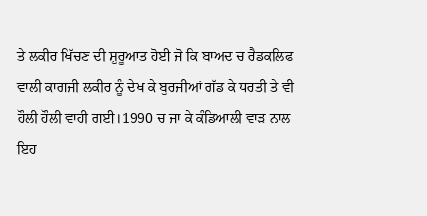ਤੇ ਲਕੀਰ ਖਿੱਚਣ ਦੀ ਸ਼ੁਰੂਆਤ ਹੋਈ ਜੋ ਕਿ ਬਾਅਦ ਚ ਰੈਡਕਲਿਫ ਵਾਲੀ ਕਾਗਜੀ ਲਕੀਰ ਨੂੰ ਦੇਖ ਕੇ ਬੁਰਜੀਆਂ ਗੱਡ ਕੇ ਧਰਤੀ ਤੇ ਵੀ ਹੌਲੀ ਹੌਲੀ ਵਾਹੀ ਗਈ।1990 ਚ ਜਾ ਕੇ ਕੰਡਿਆਲੀ ਵਾੜ ਨਾਲ ਇਹ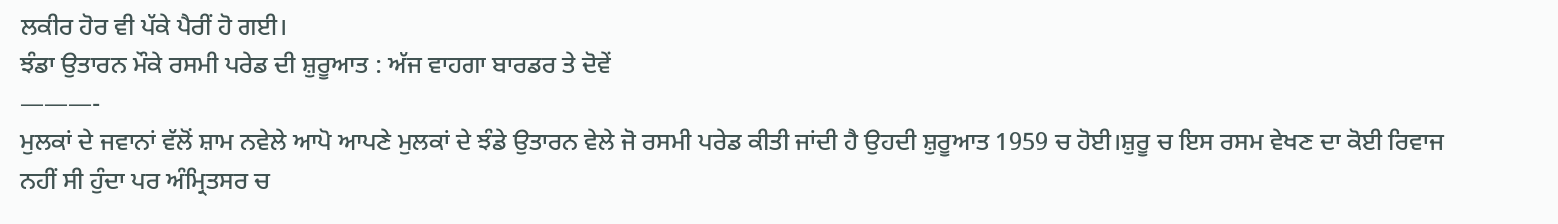ਲਕੀਰ ਹੋਰ ਵੀ ਪੱਕੇ ਪੈਰੀਂ ਹੋ ਗਈ।
ਝੰਡਾ ਉਤਾਰਨ ਮੌਕੇ ਰਸਮੀ ਪਰੇਡ ਦੀ ਸ਼ੁਰੂਆਤ : ਅੱਜ ਵਾਹਗਾ ਬਾਰਡਰ ਤੇ ਦੋਵੇਂ
———-
ਮੁਲਕਾਂ ਦੇ ਜਵਾਨਾਂ ਵੱਲੋਂ ਸ਼ਾਮ ਨਵੇਲੇ ਆਪੋ ਆਪਣੇ ਮੁਲਕਾਂ ਦੇ ਝੰਡੇ ਉਤਾਰਨ ਵੇਲੇ ਜੋ ਰਸਮੀ ਪਰੇਡ ਕੀਤੀ ਜਾਂਦੀ ਹੈ ਉਹਦੀ ਸ਼ੁਰੂਆਤ 1959 ਚ ਹੋਈ।ਸ਼ੁਰੂ ਚ ਇਸ ਰਸਮ ਵੇਖਣ ਦਾ ਕੋਈ ਰਿਵਾਜ ਨਹੀਂ ਸੀ ਹੁੰਦਾ ਪਰ ਅੰਮ੍ਰਿਤਸਰ ਚ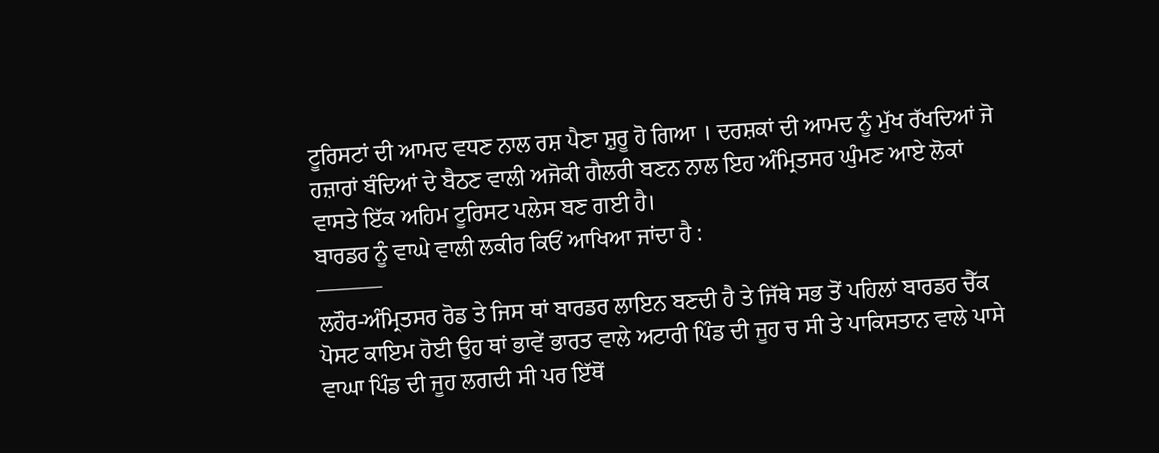ਟੂਰਿਸਟਾਂ ਦੀ ਆਮਦ ਵਧਣ ਨਾਲ ਰਸ਼ ਪੈਣਾ ਸ਼ੁਰੂ ਹੋ ਗਿਆ । ਦਰਸ਼ਕਾਂ ਦੀ ਆਮਦ ਨੂੰ ਮੁੱਖ ਰੱਖਦਿਆਂ ਜੋ ਹਜ਼ਾਰਾਂ ਬੰਦਿਆਂ ਦੇ ਬੈਠਣ ਵਾਲੀ ਅਜੋਕੀ ਗੈਲਰੀ ਬਣਨ ਨਾਲ ਇਹ ਅੰਮ੍ਰਿਤਸਰ ਘੁੰਮਣ ਆਏ ਲੋਕਾਂ ਵਾਸਤੇ ਇੱਕ ਅਹਿਮ ਟੂਰਿਸਟ ਪਲੇਸ ਬਣ ਗਈ ਹੈ।
ਬਾਰਡਰ ਨੂੰ ਵਾਘੇ ਵਾਲੀ ਲਕੀਰ ਕਿਓਂ ਆਖਿਆ ਜਾਂਦਾ ਹੈ :
———
ਲਹੌਰ-ਅੰਮ੍ਰਿਤਸਰ ਰੋਡ ਤੇ ਜਿਸ ਥਾਂ ਬਾਰਡਰ ਲਾਇਨ ਬਣਦੀ ਹੈ ਤੇ ਜਿੱਥੇ ਸਭ ਤੋਂ ਪਹਿਲਾਂ ਬਾਰਡਰ ਚੈੱਕ ਪੋਸਟ ਕਾਇਮ ਹੋਈ ਉਹ ਥਾਂ ਭਾਵੇਂ ਭਾਰਤ ਵਾਲੇ ਅਟਾਰੀ ਪਿੰਡ ਦੀ ਜੂਹ ਚ ਸੀ ਤੇ ਪਾਕਿਸਤਾਨ ਵਾਲੇ ਪਾਸੇ ਵਾਘਾ ਪਿੰਡ ਦੀ ਜੂਹ ਲਗਦੀ ਸੀ ਪਰ ਇੱਥੋਂ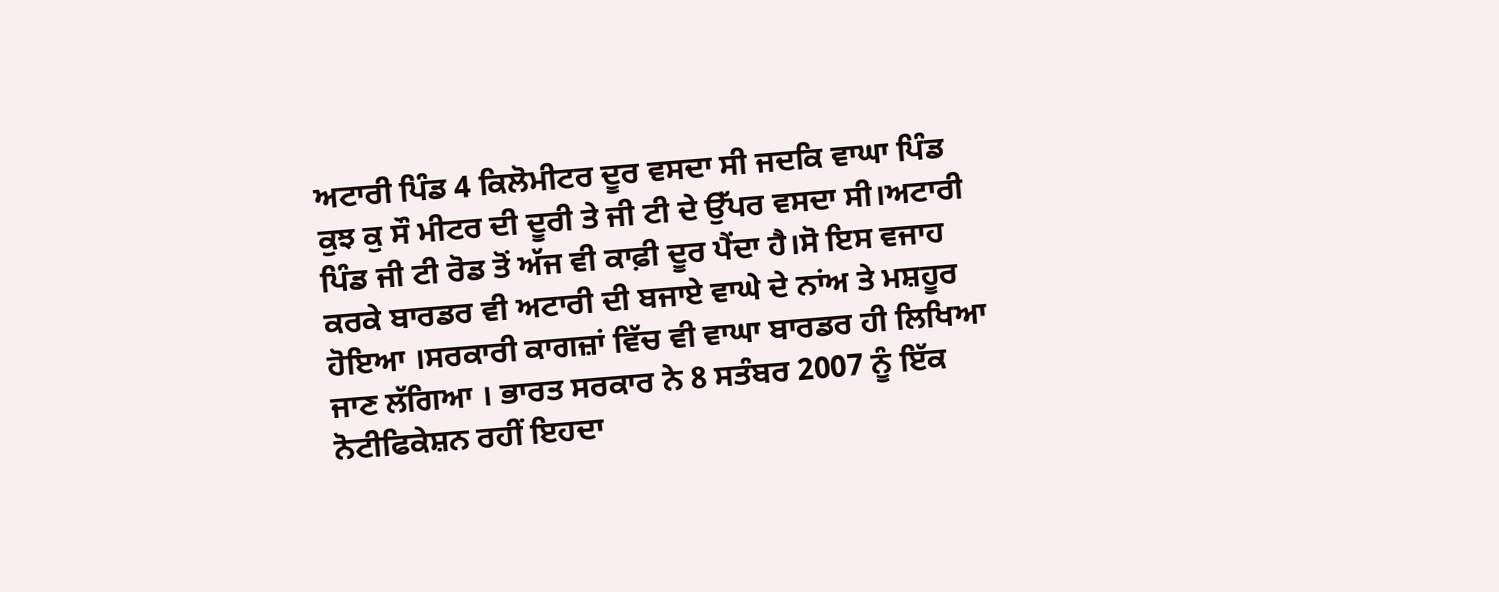ਅਟਾਰੀ ਪਿੰਡ 4 ਕਿਲੋਮੀਟਰ ਦੂਰ ਵਸਦਾ ਸੀ ਜਦਕਿ ਵਾਘਾ ਪਿੰਡ ਕੁਝ ਕੁ ਸੌ ਮੀਟਰ ਦੀ ਦੂਰੀ ਤੇ ਜੀ ਟੀ ਦੇ ਉੱਪਰ ਵਸਦਾ ਸੀ।ਅਟਾਰੀ ਪਿੰਡ ਜੀ ਟੀ ਰੋਡ ਤੋਂ ਅੱਜ ਵੀ ਕਾਫ਼ੀ ਦੂਰ ਪੈਂਦਾ ਹੈ।ਸੋ ਇਸ ਵਜਾਹ ਕਰਕੇ ਬਾਰਡਰ ਵੀ ਅਟਾਰੀ ਦੀ ਬਜਾਏ ਵਾਘੇ ਦੇ ਨਾਂਅ ਤੇ ਮਸ਼ਹੂਰ ਹੋਇਆ ।ਸਰਕਾਰੀ ਕਾਗਜ਼ਾਂ ਵਿੱਚ ਵੀ ਵਾਘਾ ਬਾਰਡਰ ਹੀ ਲਿਖਿਆ ਜਾਣ ਲੱਗਿਆ । ਭਾਰਤ ਸਰਕਾਰ ਨੇ 8 ਸਤੰਬਰ 2007 ਨੂੰ ਇੱਕ ਨੋਟੀਫਿਕੇਸ਼ਨ ਰਹੀਂ ਇਹਦਾ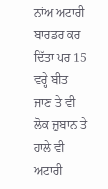ਨਾਂਅ ਅਟਾਰੀ ਬਾਰਡਰ ਕਰ ਦਿੱਤਾ ਪਰ 15 ਵਰ੍ਹੇ ਬੀਤ ਜਾਣ ਤੇ ਵੀ ਲੋਕ ਜ਼ੁਬਾਨ ਤੇ ਹਾਲੇ ਵੀ ਅਟਾਰੀ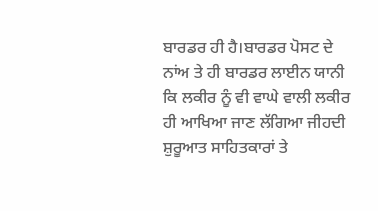ਬਾਰਡਰ ਹੀ ਹੈ।ਬਾਰਡਰ ਪੋਸਟ ਦੇ ਨਾਂਅ ਤੇ ਹੀ ਬਾਰਡਰ ਲਾਈਨ ਯਾਨੀ ਕਿ ਲਕੀਰ ਨੂੰ ਵੀ ਵਾਘੇ ਵਾਲੀ ਲਕੀਰ ਹੀ ਆਖਿਆ ਜਾਣ ਲੱਗਿਆ ਜੀਹਦੀ ਸ਼ੁਰੂਆਤ ਸਾਹਿਤਕਾਰਾਂ ਤੇ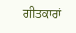ਗੀਤਕਾਰਾਂ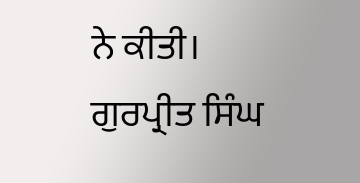ਨੇ ਕੀਤੀ।
ਗੁਰਪ੍ਰੀਤ ਸਿੰਘ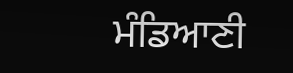ਮੰਡਿਆਣੀ